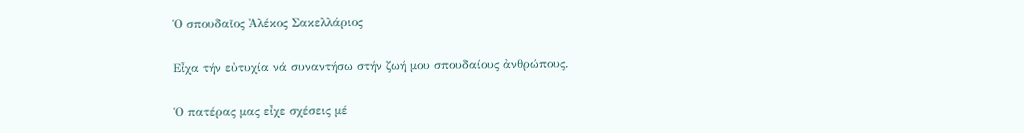Ὁ σπουδαῖος Ἀλέκος Σακελλάριος

Εἶχα τήν εὐτυχία νά συναντήσω στήν ζωή μου σπουδαίους ἀνθρώπους.

Ὁ πατέρας μας εἶχε σχέσεις μέ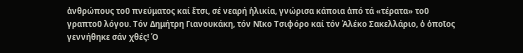ἀνθρώπους τοῦ πνεύματος καί ἔτσι, σέ νεαρή ἡλικία, γνώρισα κάποια ἀπό τά «τέρατα» τοῦ γραπτοῦ λόγου. Τόν Δημήτρη Γιανουκάκη, τόν Νῖκο Τσιφόρο καί τόν Ἀλέκο Σακελλάριο, ὁ ὁποῖος γεννήθηκε σάν χθές! Ὁ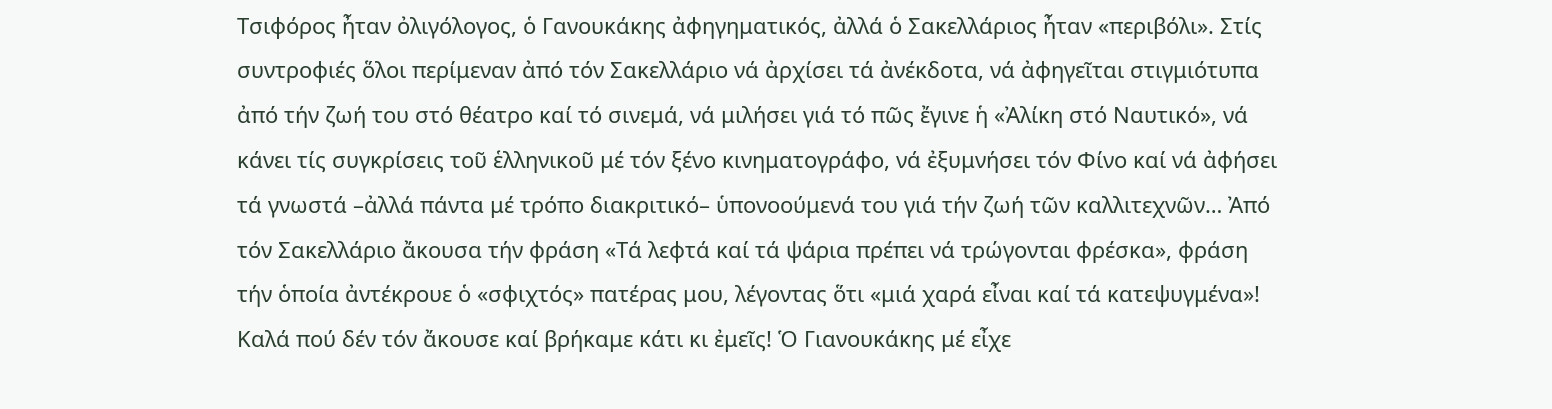Τσιφόρος ἦταν ὀλιγόλογος, ὁ Γανουκάκης ἀφηγηματικός, ἀλλά ὁ Σακελλάριος ἦταν «περιβόλι». Στίς συντροφιές ὅλοι περίμεναν ἀπό τόν Σακελλάριο νά ἀρχίσει τά ἀνέκδοτα, νά ἀφηγεῖται στιγμιότυπα ἀπό τήν ζωή του στό θέατρο καί τό σινεμά, νά μιλήσει γιά τό πῶς ἔγινε ἡ «Ἀλίκη στό Ναυτικό», νά κάνει τίς συγκρίσεις τοῦ ἑλληνικοῦ μέ τόν ξένο κινηματογράφο, νά ἐξυμνήσει τόν Φίνο καί νά ἀφήσει τά γνωστά –ἀλλά πάντα μέ τρόπο διακριτικό– ὑπονοούμενά του γιά τήν ζωή τῶν καλλιτεχνῶν… Ἀπό τόν Σακελλάριο ἄκουσα τήν φράση «Τά λεφτά καί τά ψάρια πρέπει νά τρώγονται φρέσκα», φράση τήν ὁποία ἀντέκρουε ὁ «σφιχτός» πατέρας μου, λέγοντας ὅτι «μιά χαρά εἶναι καί τά κατεψυγμένα»! Καλά πού δέν τόν ἄκουσε καί βρήκαμε κάτι κι ἐμεῖς! Ὁ Γιανουκάκης μέ εἶχε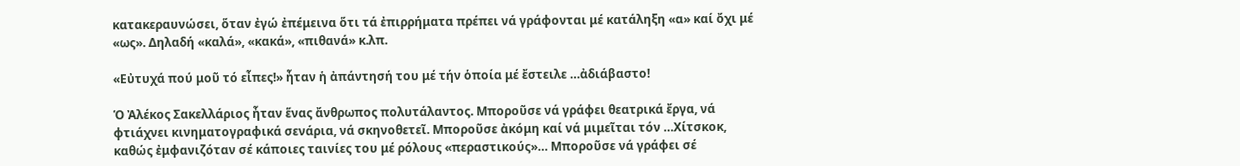κατακεραυνώσει, ὅταν ἐγώ ἐπέμεινα ὅτι τά ἐπιρρήματα πρέπει νά γράφονται μέ κατάληξη «α» καί ὄχι μέ «ως». Δηλαδή «καλά», «κακά», «πιθανά» κ.λπ.

«Εὐτυχά πού μοῦ τό εἶπες!» ἦταν ἡ ἀπάντησή του μέ τήν ὁποία μέ ἔστειλε …ἀδιάβαστο!

Ὁ Ἀλέκος Σακελλάριος ἦταν ἕνας ἄνθρωπος πολυτάλαντος. Μποροῦσε νά γράφει θεατρικά ἔργα, νά φτιάχνει κινηματογραφικά σενάρια, νά σκηνοθετεῖ. Μποροῦσε ἀκόμη καί νά μιμεῖται τόν …Χίτσκοκ, καθώς ἐμφανιζόταν σέ κάποιες ταινίες του μέ ρόλους «περαστικούς»… Μποροῦσε νά γράφει σέ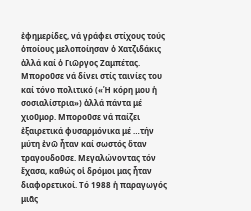ἐφημερίδες, νά γράφει στίχους τούς ὁποίους μελοποίησαν ὁ Χατζιδάκις ἀλλά καί ὁ Γιῶργος Ζαμπέτας. Μποροῦσε νά δίνει στίς ταινίες του καί τόνο πολιτικό («Ἡ κόρη μου ἡ σοσιαλίστρια») ἀλλά πάντα μέ χιοῦμορ. Μποροῦσε νά παίζει ἐξαιρετικά φυσαρμόνικα μέ …τήν μύτη ἐνῶ ἦταν καί σωστός ὅταν τραγουδοῦσε. Μεγαλώνοντας τόν ἔχασα, καθώς οἱ δρόμοι μας ἦταν διαφορετικοί. Τό 1988 ἡ παραγωγός μιᾶς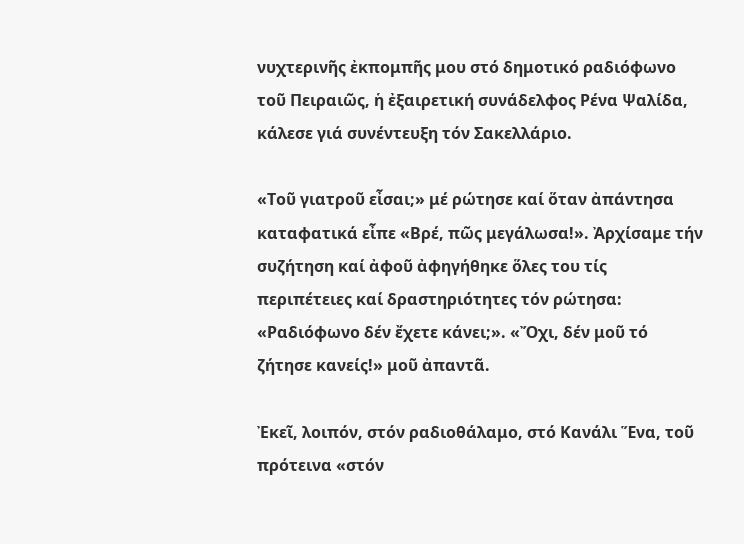νυχτερινῆς ἐκπομπῆς μου στό δημοτικό ραδιόφωνο τοῦ Πειραιῶς, ἡ ἐξαιρετική συνάδελφος Ρένα Ψαλίδα, κάλεσε γιά συνέντευξη τόν Σακελλάριο.

«Τοῦ γιατροῦ εἶσαι;» μέ ρώτησε καί ὅταν ἀπάντησα καταφατικά εἶπε «Βρέ, πῶς μεγάλωσα!». Ἀρχίσαμε τήν συζήτηση καί ἀφοῦ ἀφηγήθηκε ὅλες του τίς περιπέτειες καί δραστηριότητες τόν ρώτησα: «Ραδιόφωνο δέν ἔχετε κάνει;». «Ὄχι, δέν μοῦ τό ζήτησε κανείς!» μοῦ ἀπαντᾶ.

Ἐκεῖ, λοιπόν, στόν ραδιοθάλαμο, στό Κανάλι Ἕνα, τοῦ πρότεινα «στόν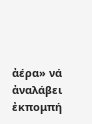ἀέρα» νά ἀναλάβει ἐκπομπή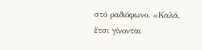στό ραδιόφωνο. «Καλά, ἔτσι γίνονται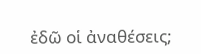ἐδῶ οἱ ἀναθέσεις;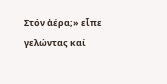Στόν ἀέρα;» εἶπε γελώντας καί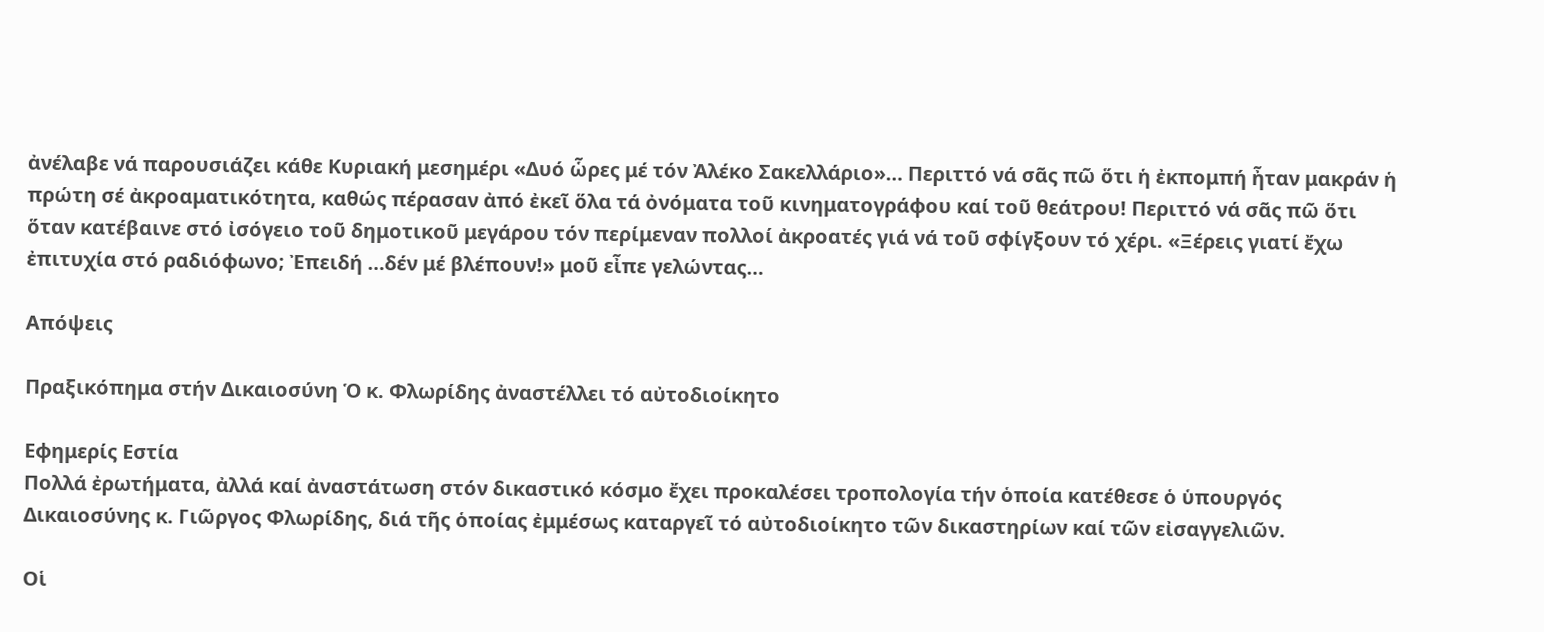ἀνέλαβε νά παρουσιάζει κάθε Κυριακή μεσημέρι «Δυό ὧρες μέ τόν Ἀλέκο Σακελλάριο»… Περιττό νά σᾶς πῶ ὅτι ἡ ἐκπομπή ἦταν μακράν ἡ πρώτη σέ ἀκροαματικότητα, καθώς πέρασαν ἀπό ἐκεῖ ὅλα τά ὀνόματα τοῦ κινηματογράφου καί τοῦ θεάτρου! Περιττό νά σᾶς πῶ ὅτι ὅταν κατέβαινε στό ἰσόγειο τοῦ δημοτικοῦ μεγάρου τόν περίμεναν πολλοί ἀκροατές γιά νά τοῦ σφίγξουν τό χέρι. «Ξέρεις γιατί ἔχω ἐπιτυχία στό ραδιόφωνο; Ἐπειδή …δέν μέ βλέπουν!» μοῦ εἶπε γελώντας…

Απόψεις

Πραξικόπημα στήν Δικαιοσύνη Ὁ κ. Φλωρίδης ἀναστέλλει τό αὐτοδιοίκητο

Εφημερίς Εστία
Πολλά ἐρωτήματα, ἀλλά καί ἀναστάτωση στόν δικαστικό κόσμο ἔχει προκαλέσει τροπολογία τήν ὁποία κατέθεσε ὁ ὑπουργός Δικαιοσύνης κ. Γιῶργος Φλωρίδης, διά τῆς ὁποίας ἐμμέσως καταργεῖ τό αὐτοδιοίκητο τῶν δικαστηρίων καί τῶν εἰσαγγελιῶν.

Οἱ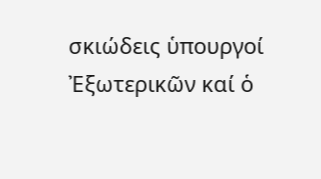σκιώδεις ὑπουργοί Ἐξωτερικῶν καί ὁ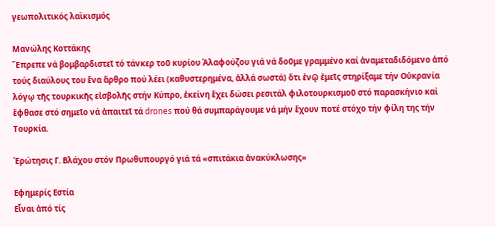γεωπολιτικός λαϊκισμός

Μανώλης Κοττάκης
Ἔπρεπε νά βομβαρδιστεῖ τό τάνκερ τοῦ κυρίου Ἀλαφούζου γιά νά δοῦμε γραμμένο καί ἀναμεταδιδόμενο ἀπό τούς διαύλους του ἕνα ἄρθρο πού λέει (καθυστερημένα, ἀλλά σωστά) ὅτι ἐνῷ ἐμεῖς στηρίξαμε τήν Οὐκρανία λόγῳ τῆς τουρκικῆς εἰσβολῆς στήν Κύπρο, ἐκείνη ἔχει δώσει ρεσιτάλ φιλοτουρκισμοῦ στό παρασκήνιο καί ἔφθασε στό σημεῖο νά ἀπαιτεῖ τά drones πού θά συμπαράγουμε νά μήν ἔχουν ποτέ στόχο τήν φίλη της τήν Τουρκία.

Ἐρώτησις Γ. Βλάχου στόν Πρωθυπουργό γιά τά «σπιτάκια ἀνακύκλωσης»

Εφημερίς Εστία
Εἶναι ἀπό τίς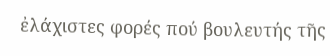ἐλάχιστες φορές πού βουλευτής τῆς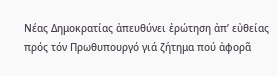Νέας Δημοκρατίας ἀπευθύνει ἐρώτηση ἀπ’ εὐθείας πρός τόν Πρωθυπουργό γιά ζήτημα πού ἀφορᾶ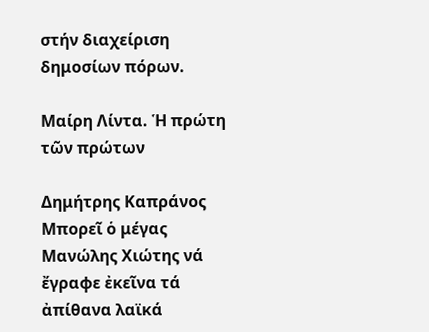στήν διαχείριση δημοσίων πόρων.

Μαίρη Λίντα. Ἡ πρώτη τῶν πρώτων

Δημήτρης Καπράνος
Μπορεῖ ὁ μέγας Μανώλης Χιώτης νά ἔγραφε ἐκεῖνα τά ἀπίθανα λαϊκά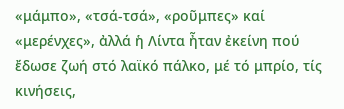«μάμπο», «τσά-τσά», «ροῦμπες» καί «μερένχες», ἀλλά ἡ Λίντα ἦταν ἐκείνη πού ἔδωσε ζωή στό λαϊκό πάλκο, μέ τό μπρίο, τίς κινήσεις,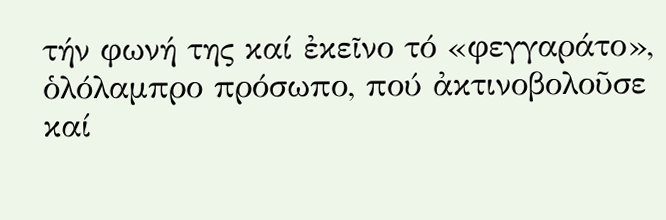τήν φωνή της καί ἐκεῖνο τό «φεγγαράτο», ὁλόλαμπρο πρόσωπο, πού ἀκτινοβολοῦσε καί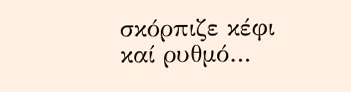σκόρπιζε κέφι καί ρυθμό…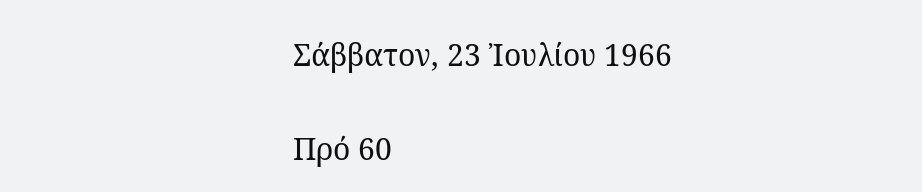Σάββατον, 23 Ἰουλίου 1966

Πρό 60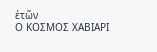ἐτῶν
Ο ΚΟΣΜΟΣ ΧΑΒΙΑΡΙ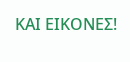ΚΑΙ ΕΙΚΟΝΕΣ!